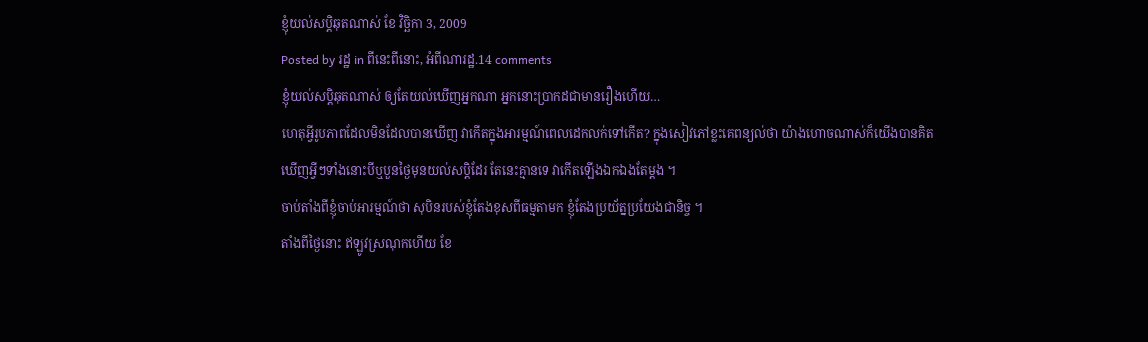ខ្ញុំយល់សប្តិឆុតណាស់ ខែ វិច្ឆិកា 3, 2009
Posted by រដ្ឋ in ពីនេះពីនោះ, អំពីណារដ្ឋ.14 comments
ខ្ញុំយល់សប្តិឆុតណាស់ ឲ្យតែយល់ឃើញអ្នកណា អ្នកនោះប្រាកដជាមានរឿងហើយ…
ហេតុអ្វីរូបភាពដែលមិនដែលបានឃើញ វាកើតក្នុងអារម្មណ៍ពេលដេកលក់ទៅកើត? ក្នុងសៀវភៅខ្លះគេពន្យល់ថា យ៉ាងហោចណាស់ក៏យើងបានគិតឃើញអ្វីៗទាំងនោះបីឬបួនថ្ងៃមុនយល់សប្តិដែរ តែនេះគ្មានទេ វាកើតឡើងឯកឯងតែម្ដង ។
ចាប់តាំងពីខ្ញុំចាប់អារម្មណ៍ថា សុបិនរបស់ខ្ញុំតែងខុសពីធម្មតាមក ខ្ញុំតែងប្រយ័ត្នប្រយែងជានិច្ច ។
តាំងពីថ្ងៃនោះ ឥឡូវស្រណុកហើយ ខែ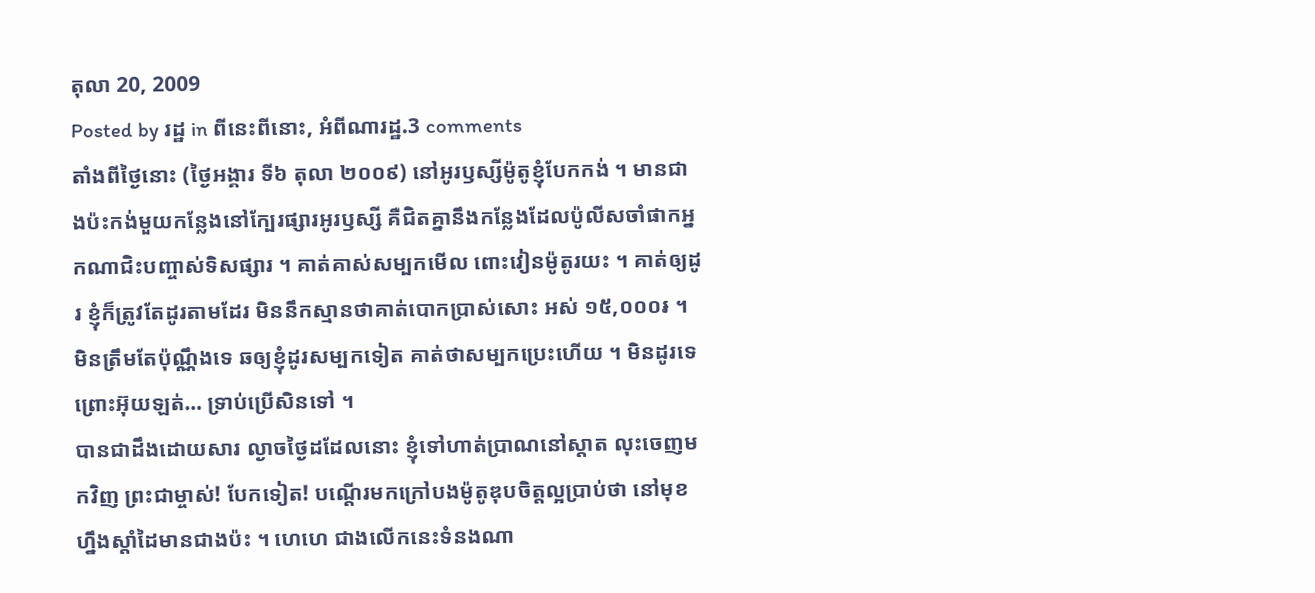តុលា 20, 2009
Posted by រដ្ឋ in ពីនេះពីនោះ, អំពីណារដ្ឋ.3 comments
តាំងពីថ្ងៃនោះ (ថ្ងៃអង្គារ ទី៦ តុលា ២០០៩) នៅអូរឫស្សីម៉ូតូខ្ញុំបែកកង់ ។ មានជាងប៉ះកង់មួយកន្លែងនៅក្បែរផ្សារអូរឫស្សី គឺជិតគ្នានឹងកន្លែងដែលប៉ូលីសចាំផាកអ្នកណាជិះបញ្ចាស់ទិសផ្សារ ។ គាត់គាស់សម្បកមើល ពោះវៀនម៉ូតូរយះ ។ គាត់ឲ្យដូរ ខ្ញុំក៏ត្រូវតែដូរតាមដែរ មិននឹកស្មានថាគាត់បោកប្រាស់សោះ អស់ ១៥,០០០៛ ។ មិនត្រឹមតែប៉ុណ្ណឹងទេ ឆឲ្យខ្ញុំដូរសម្បកទៀត គាត់ថាសម្បកប្រេះហើយ ។ មិនដូរទេ ព្រោះអ៊ុយឡត់… ទ្រាប់ប្រើសិនទៅ ។
បានជាដឹងដោយសារ ល្ងាចថ្ងៃដដែលនោះ ខ្ញុំទៅហាត់ប្រាណនៅស្តាត លុះចេញមកវិញ ព្រះជាម្ចាស់! បែកទៀត! បណ្ដើរមកក្រៅបងម៉ូតូឌុបចិត្តល្អប្រាប់ថា នៅមុខហ្នឹងស្ដាំដៃមានជាងប៉ះ ។ ហេហេ ជាងលើកនេះទំនងណា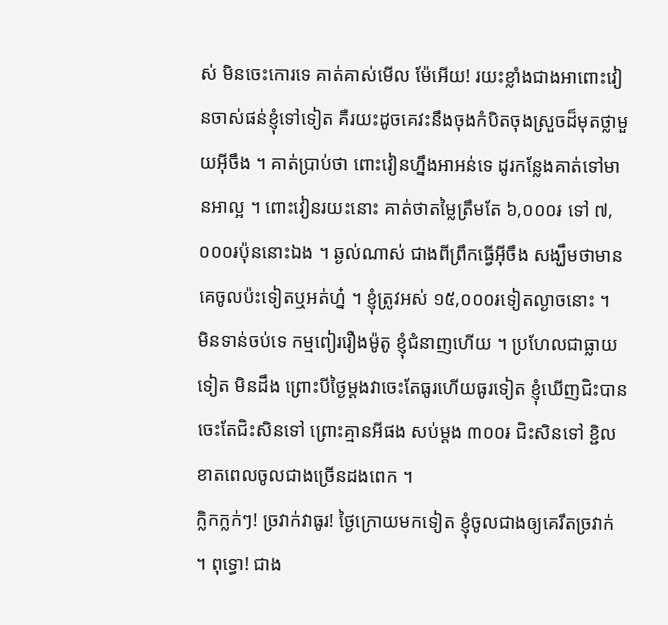ស់ មិនចេះកោរទេ គាត់គាស់មើល ម៉ែអើយ! រយះខ្លាំងជាងអាពោះវៀនចាស់ផន់ខ្ញុំទៅទៀត គឺរយះដូចគេវះនឹងចុងកំបិតចុងស្រួចដ៏មុតថ្លាមួយអ៊ីចឹង ។ គាត់ប្រាប់ថា ពោះវៀនហ្នឹងអាអន់ទេ ដូរកន្លែងគាត់ទៅមានអាល្អ ។ ពោះវៀនរយះនោះ គាត់ថាតម្លៃត្រឹមតែ ៦,០០០៛ ទៅ ៧,០០០៛ប៉ុននោះឯង ។ ឆ្ងល់ណាស់ ជាងពីព្រឹកធ្វើអ៊ីចឹង សង្ឃឹមថាមានគេចូលប៉ះទៀតឬអត់ហ្ន៎ ។ ខ្ញុំត្រូវអស់ ១៥,០០០៛ទៀតល្ងាចនោះ ។
មិនទាន់ចប់ទេ កម្មពៀររឿងម៉ូតូ ខ្ញុំជំនាញហើយ ។ ប្រហែលជាធ្លាយទៀត មិនដឹង ព្រោះបីថ្ងៃម្ដងវាចេះតែធូរហើយធូរទៀត ខ្ញុំឃើញជិះបានចេះតែជិះសិនទៅ ព្រោះគ្មានអីផង សប់ម្ដង ៣០០៛ ជិះសិនទៅ ខ្ជិលខាតពេលចូលជាងច្រើនដងពេក ។
ក្លិកក្លក់ៗ! ច្រវាក់វាធូរ! ថ្ងៃក្រោយមកទៀត ខ្ញុំចូលជាងឲ្យគេរឹតច្រវាក់ ។ ពុទ្ធោ! ជាង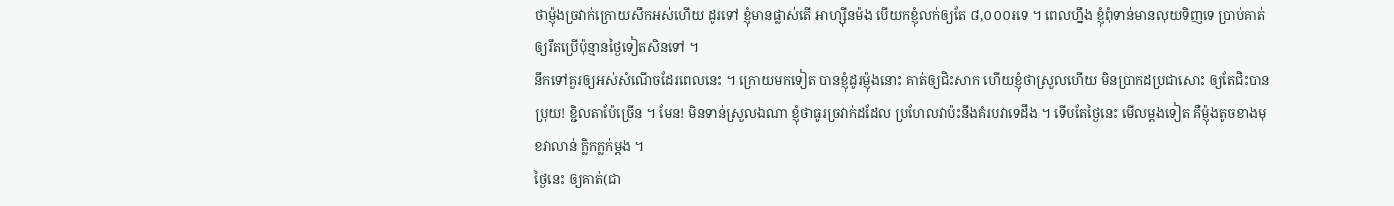ថាម្ញ៉ុងច្រវាក់ក្រោយសឹកអស់ហើយ ដូរទៅ ខ្ញុំមានផ្លាស់តើ អាហ្ស៊ីនម៉ង បើយកខ្ញុំលក់ឲ្យតែ ៨,០០០៛ទេ ។ ពេលហ្នឹង ខ្ញុំពុំទាន់មានលុយទិញទេ ប្រាប់គាត់ឲ្យរឹតប្រើប៉ុន្មានថ្ងៃទៀតសិនទៅ ។
នឹកទៅគួរឲ្យអស់សំណើចដែរពេលនេះ ។ ក្រោយមកទៀត បានខ្ញុំដូរម្ញ៉ុងនោះ គាត់ឲ្យជិះសាក ហើយខ្ញុំថាស្រួលហើយ មិនប្រាកដប្រជាសោះ ឲ្យតែជិះបានប្រុយ! ខ្ជិលតាប៉ែច្រើន ។ មែន! មិនទាន់ស្រួលឯណា ខ្ញុំថាធូរច្រវាក់ដដែល ប្រហែលវាប៉ះនឹងគំរបវាទេដឹង ។ ទើបតែថ្ងៃនេះ មើលម្ដងទៀត គឺម្ញ៉ុងតូចខាងមុខវាលាន់ ក្លិកក្លក់ម្ដង ។
ថ្ងៃនេះ ឲ្យគាត់(ជា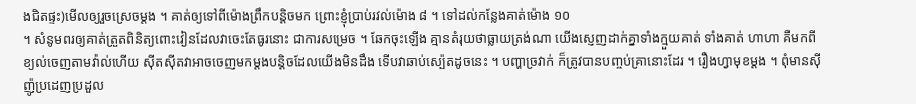ងជិតផ្ទះ)មើលឲ្យរួចស្រេចម្ដង ។ គាត់ឲ្យទៅពីម៉ោងព្រឹកបន្តិចមក ព្រោះខ្ញុំប្រាប់រវល់ម៉ោង ៨ ។ ទៅដល់កន្លែងគាត់ម៉ោង ១០
។ សំនូមពរឲ្យគាត់ត្រួតពិនិត្យពោះវៀនដែលវាចេះតែធូរនោះ ជាការសម្រេច ។ ឆែកចុះឡើង គ្មានតំរុយថាធ្លាយត្រង់ណា យើងស្ញេញដាក់គ្នាទាំងក្មួយគាត់ ទាំងគាត់ ហាហា គឺមកពីខ្យល់ចេញតាមវ៉ាល់ហើយ ស៊ីតស៊ីតវាអាចចេញមកម្ដងបន្តិចដែលយើងមិនដឹង ទើបវាឆាប់ស្ប៉េតដូចនេះ ។ បញ្ហាច្រវាក់ ក៏ត្រូវបានបញ្ចប់គ្រានោះដែរ ។ រឿងហ្វាមុខម្ដង ។ ពុំមានស៊ីញ៉ូប្រដេញប្រដួល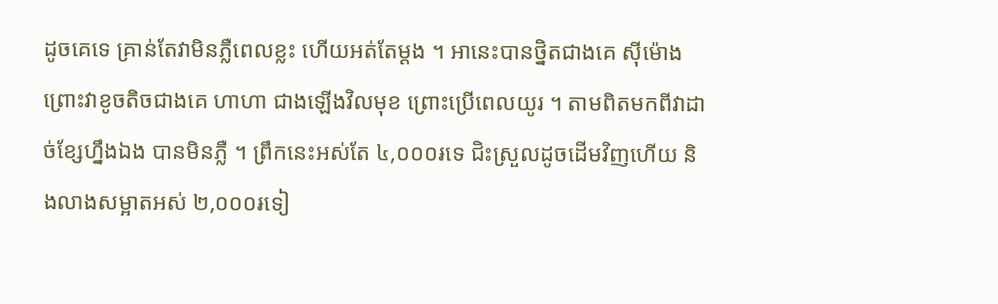ដូចគេទេ គ្រាន់តែវាមិនភ្លឺពេលខ្លះ ហើយអត់តែម្ដង ។ អានេះបានថ្និតជាងគេ ស៊ីម៉ោងព្រោះវាខូចតិចជាងគេ ហាហា ជាងឡើងវិលមុខ ព្រោះប្រើពេលយូរ ។ តាមពិតមកពីវាដាច់ខ្សែហ្នឹងឯង បានមិនភ្លឺ ។ ព្រឹកនេះអស់តែ ៤,០០០៛ទេ ជិះស្រួលដូចដើមវិញហើយ និងលាងសម្អាតអស់ ២,០០០៛ទៀ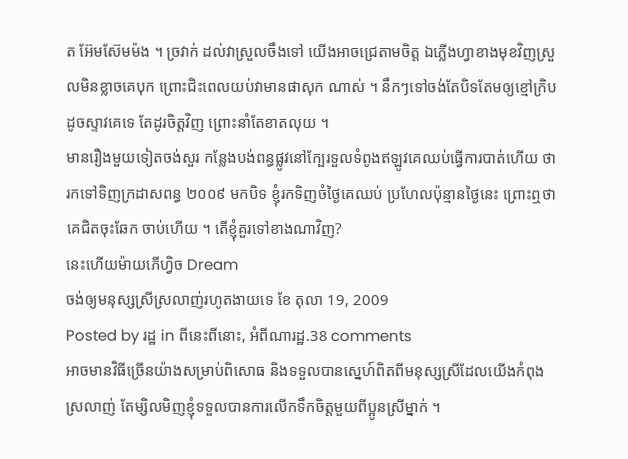ត អ៊ែមស៊ែមម៉ង ។ ច្រវាក់ ដល់វាស្រួលចឹងទៅ យើងអាចជ្រេតាមចិត្ត ឯភ្លើងហ្វាខាងមុខវិញស្រួលមិនខ្លាចគេបុក ព្រោះជិះពេលយប់វាមានផាសុក ណាស់ ។ នឹកៗទៅចង់តែបិទតែមឲ្យខ្មៅក្រិបដូចស្ទាវគេទេ តែដូរចិត្តវិញ ព្រោះនាំតែខាតលុយ ។
មានរឿងមួយទៀតចង់សួរ កន្លែងបង់ពន្ធផ្លូវនៅក្បែរទួលទំពូងឥឡូវគេឈប់ធ្វើការបាត់ហើយ ថារកទៅទិញក្រដាសពន្ធ ២០០៩ មកបិទ ខ្ញុំរកទិញចំថ្ងៃគេឈប់ ប្រហែលប៉ុន្មានថ្ងៃនេះ ព្រោះឮថាគេជិតចុះឆែក ចាប់ហើយ ។ តើខ្ញុំគួរទៅខាងណាវិញ?
នេះហើយម៉ាយភើហ្វិច Dream
ចង់ឲ្យមនុស្សស្រីស្រលាញ់រហូតងាយទេ ខែ តុលា 19, 2009
Posted by រដ្ឋ in ពីនេះពីនោះ, អំពីណារដ្ឋ.38 comments
អាចមានវិធីច្រើនយ៉ាងសម្រាប់ពិសោធ និងទទួលបានស្នេហ៍ពិតពីមនុស្សស្រីដែលយើងកំពុងស្រលាញ់ តែម្សិលមិញខ្ញុំទទួលបានការលើកទឹកចិត្តមួយពីប្អូនស្រីម្នាក់ ។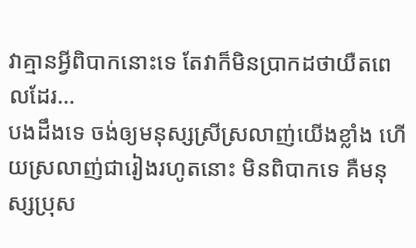វាគ្មានអ្វីពិបាកនោះទេ តែវាក៏មិនប្រាកដថាយឺតពេលដែរ…
បងដឹងទេ ចង់ឲ្យមនុស្សស្រីស្រលាញ់យើងខ្លាំង ហើយស្រលាញ់ជារៀងរហូតនោះ មិនពិបាកទេ គឺមនុស្សប្រុស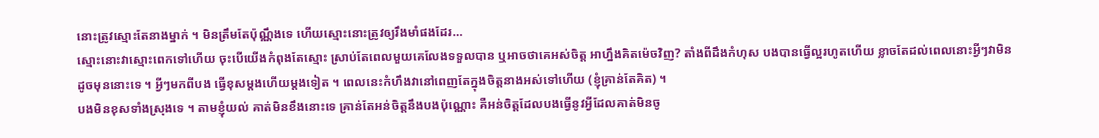នោះត្រូវស្មោះតែនាងម្នាក់ ។ មិនត្រឹមតែប៉ុណ្ណឹងទេ ហើយស្មោះនោះត្រូវឲ្យរឹងមាំផងដែរ…
ស្មោះនោះវាស្មោះពេកទៅហើយ ចុះបើយើងកំពុងតែស្មោះ ស្រាប់តែពេលមួយគេលែងទទួលបាន ឬអាចថាគេអស់ចិត្ត អាហ្នឹងគិតម៉េចវិញ? តាំងពីដឹងកំហុស បងបានធ្វើល្អរហូតហើយ ខ្លាចតែដល់ពេលនោះអ្វីៗវាមិនដូចមុននោះទេ ។ អ្វីៗមកពីបង ធ្វើខុសម្ដងហើយម្ដងទៀត ។ ពេលនេះកំហឹងវានៅពេញតែក្នុងចិត្តនាងអស់ទៅហើយ (ខ្ញុំគ្រាន់តែគិត) ។
បងមិនខុសទាំងស្រុងទេ ។ តាមខ្ញុំយល់ គាត់មិនខឹងនោះទេ គ្រាន់តែអន់ចិត្តនឹងបងប៉ុណ្ណោះ គឺអន់ចិត្តដែលបងធ្វើនូវអ្វីដែលគាត់មិនចូ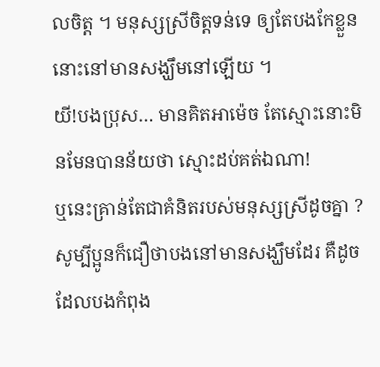លចិត្ត ។ មនុស្សស្រីចិត្តទន់ទេ ឲ្យតែបងកែខ្លួននោះនៅមានសង្ឃឹមនៅឡើយ ។
យី!បងប្រុស… មានគិតអាម៉េច តែស្មោះនោះមិនមែនបានន័យថា ស្មោះដប់គត់ឯណា!
ឬនេះគ្រាន់តែជាគំនិតរបស់មនុស្សស្រីដូចគ្នា ? សូម្បីប្អូនក៏ជឿថាបងនៅមានសង្ឃឹមដែរ គឺដូចដែលបងកំពុង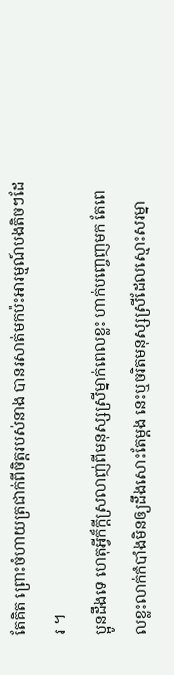តែគិត ព្រោះចំហាយត្រជាក់ពីចិត្តរបស់នាង បានរសាត់មកប៉ះអារម្មណ៍បងតិចៗដែរ ។
ប្អូនដឹងទេ ហេតុអ្វីក៏ក្ដីស្រលាញ់ពីមនុស្សស្រីម្នាក់ពេលខ្លះ ហាក់បញ្ចេញមក តែពេលខ្លះលាក់កំបាំងមិនឲ្យដឹងសោះតែម្ដង នេះឬចរិតមនុស្សស្រីដែលស្មោះសរម្នា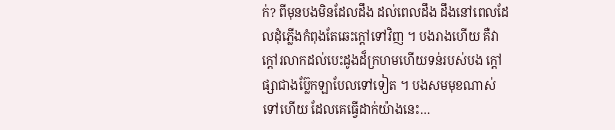ក់? ពីមុនបងមិនដែលដឹង ដល់ពេលដឹង ដឹងនៅពេលដែលដុំភ្លើងកំពុងតែឆេះក្ដៅទៅវិញ ។ បងរាងហើយ គឺវាក្ដៅរលាកដល់បេះដូងដ៏ក្រហមហើយទន់របស់បង ក្ដៅផ្សាជាងប្ល៊ែកឡាបែលទៅទៀត ។ បងសមមុខណាស់ទៅហើយ ដែលគេធ្វើដាក់យ៉ាងនេះ…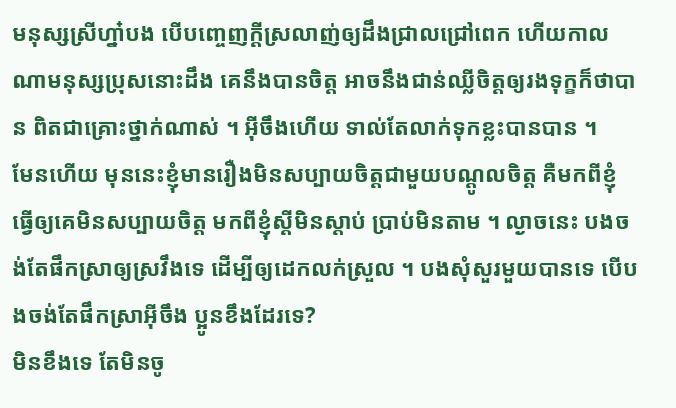មនុស្សស្រីហ្នា៎បង បើបញ្ចេញក្ដីស្រលាញ់ឲ្យដឹងជ្រាលជ្រៅពេក ហើយកាលណាមនុស្សប្រុសនោះដឹង គេនឹងបានចិត្ត អាចនឹងជាន់ឈ្លីចិត្តឲ្យរងទុក្ខក៏ថាបាន ពិតជាគ្រោះថ្នាក់ណាស់ ។ អ៊ីចឹងហើយ ទាល់តែលាក់ទុកខ្លះបានបាន ។
មែនហើយ មុននេះខ្ញុំមានរឿងមិនសប្បាយចិត្តជាមួយបណ្ដូលចិត្ត គឺមកពីខ្ញុំធ្វើឲ្យគេមិនសប្បាយចិត្ត មកពីខ្ញុំស្ដីមិនស្ដាប់ ប្រាប់មិនតាម ។ ល្ងាចនេះ បងចង់តែផឹកស្រាឲ្យស្រវឹងទេ ដើម្បីឲ្យដេកលក់ស្រួល ។ បងសុំសួរមួយបានទេ បើបងចង់តែផឹកស្រាអ៊ីចឹង ប្អូនខឹងដែរទេ?
មិនខឹងទេ តែមិនចូ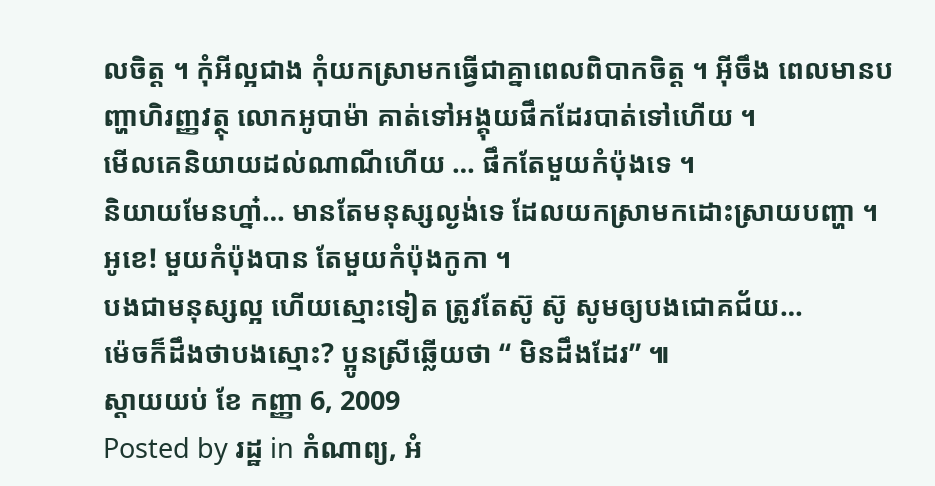លចិត្ត ។ កុំអីល្អជាង កុំយកស្រាមកធ្វើជាគ្នាពេលពិបាកចិត្ត ។ អ៊ីចឹង ពេលមានបញ្ហាហិរញ្ញវត្ថុ លោកអូបាម៉ា គាត់ទៅអង្គុយផឹកដែរបាត់ទៅហើយ ។
មើលគេនិយាយដល់ណាណីហើយ … ផឹកតែមួយកំប៉ុងទេ ។
និយាយមែនហ្នា៎… មានតែមនុស្សល្ងង់ទេ ដែលយកស្រាមកដោះស្រាយបញ្ហា ។ អូខេ! មួយកំប៉ុងបាន តែមួយកំប៉ុងកូកា ។
បងជាមនុស្សល្អ ហើយស្មោះទៀត ត្រូវតែស៊ូ ស៊ូ សូមឲ្យបងជោគជ័យ…
ម៉េចក៏ដឹងថាបងស្មោះ? ប្អូនស្រីឆ្លើយថា “ មិនដឹងដែរ” ៕
ស្ដាយយប់ ខែ កញ្ញា 6, 2009
Posted by រដ្ឋ in កំណាព្យ, អំ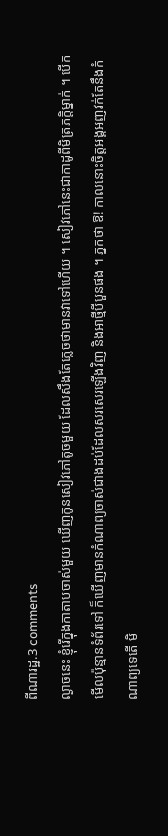ពីណារដ្ឋ.3 comments
ល្ងាចនេះ ខ្ញុំរើក្នុងកាតាបចាស់មួយ ឃើញកូនសៀវភៅតូចមួយ ដែលសឹងតែភ្លេចថាមានវាទៅហើយ ។ សៀវភៅនេះជាកាដូពីមិត្រភក្តិម្នាក់ ។ បើកមើលប៉ុន្មានទំព័រទៅ ក៏ឃើញមានកំណាព្យចាស់ជាងដប់ដែលសរសេរឡើងវិញ និងអាថ្មីបីបួនផង ។ ភ្នកថា ឱ! កាលនោះចិត្តអង្គអញវក់តែនឹងកំណាព្យទេតើ មិ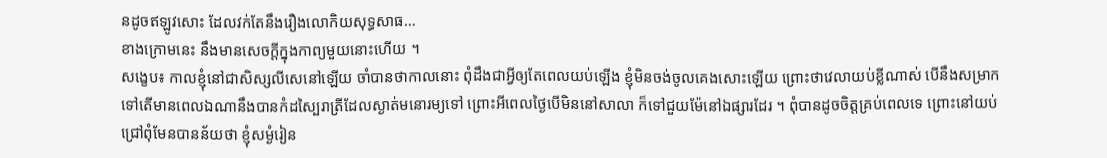នដូចឥឡូវសោះ ដែលវក់តែនឹងរឿងលោកិយសុទ្ធសាធ…
ខាងក្រោមនេះ នឹងមានសេចក្ដីក្នុងកាព្យមួយនោះហើយ ។
សង្ខេប៖ កាលខ្ញុំនៅជាសិស្សលីសេនៅឡើយ ចាំបានថាកាលនោះ ពុំដឹងជាអ្វីឲ្យតែពេលយប់ឡើង ខ្ញុំមិនចង់ចូលគេងសោះឡើយ ព្រោះថាវេលាយប់ខ្លីណាស់ បើនឹងសម្រាកទៅតើមានពេលឯណានឹងបានកំដស្បៃរាត្រីដែលស្ងាត់មនោរម្យទៅ ព្រោះអីពេលថ្ងៃបើមិននៅសាលា ក៏ទៅជួយម៉ែនៅឯផ្សារដែរ ។ ពុំបានដូចចិត្តគ្រប់ពេលទេ ព្រោះនៅយប់ជ្រៅពុំមែនបានន័យថា ខ្ញុំសម្ងំរៀន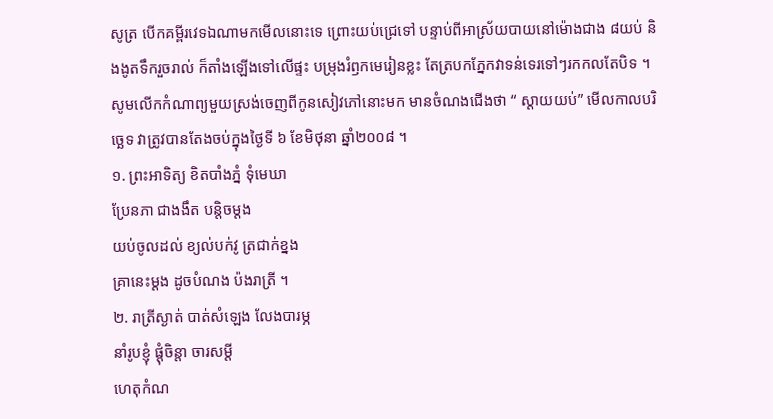សូត្រ បើកគម្ពីរវេទឯណាមកមើលនោះទេ ព្រោះយប់ជ្រេទៅ បន្ទាប់ពីអាស្រ័យបាយនៅម៉ោងជាង ៨យប់ និងងូតទឹករួចរាល់ ក៏តាំងឡើងទៅលើផ្ទះ បម្រុងរំឭកមេរៀនខ្លះ តែត្របកភ្នែកវាទន់ទេរទៅៗរកកលតែបិទ ។
សូមលើកកំណាព្យមួយស្រង់ចេញពីកូនសៀវភៅនោះមក មានចំណងជើងថា “ ស្ដាយយប់” មើលកាលបរិច្ឆេទ វាត្រូវបានតែងចប់ក្នុងថ្ងៃទី ៦ ខែមិថុនា ឆ្នាំ២០០៨ ។
១. ព្រះអាទិត្យ ខិតបាំងភ្នំ ទុំមេឃា
ប្រែនភា ជាងងឹត បន្តិចម្ដង
យប់ចូលដល់ ខ្យល់បក់វូ ត្រជាក់ខ្នង
គ្រានេះម្ដង ដូចបំណង ប៉ងរាត្រី ។
២. រាត្រីស្ងាត់ បាត់សំឡេង លែងបារម្ភ
នាំរូបខ្ញុំ ផ្ដុំចិន្តា ចារសម្ដី
ហេតុកំណ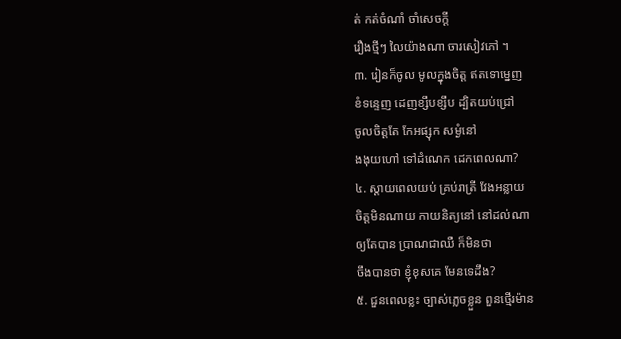ត់ កត់ចំណាំ ចាំសេចក្ដី
រឿងថ្មីៗ លៃយ៉ាងណា ចារសៀវភៅ ។
៣. រៀនក៏ចូល មូលក្នុងចិត្ត ឥតទោម្នេញ
ខំទន្ទេញ ដេញខ្សឹបខ្សឹប ដ្បិតយប់ជ្រៅ
ចូលចិត្តតែ កែអផ្សុក សម្ងំនៅ
ងងុយហៅ ទៅដំណេក ដេកពេលណា?
៤. ស្ដាយពេលយប់ គ្រប់រាត្រី វែងអន្លាយ
ចិត្តមិនណាយ កាយនិត្យនៅ នៅដល់ណា
ឲ្យតែបាន ប្រាណជាឈឺ ក៏មិនថា
ចឹងបានថា ខ្ញុំខុសគេ មែនទេដឹង?
៥. ជួនពេលខ្លះ ច្បាស់ភ្លេចខ្លួន ពួនថ្មើរម៉ាន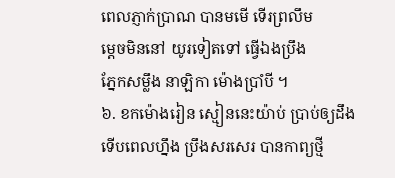ពេលភ្ញាក់ប្រាណ បានមមើ ទើរព្រលឹម
ម្ដេចមិននៅ យូរទៀតទៅ ធ្វើឯងប្រឹង
ភ្នែកសម្លឹង នាឡិកា ម៉ោងប្រាំបី ។
៦. ខកម៉ោងរៀន ស្មៀននេះយ៉ាប់ ប្រាប់ឲ្យដឹង
ទើបពេលហ្នឹង ប្រឹងសរសេរ បានកាព្យថ្មី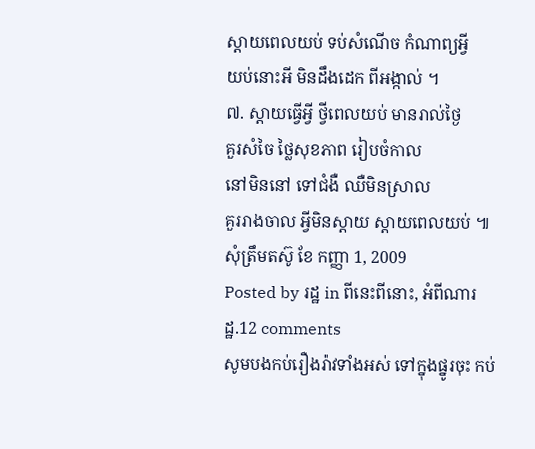ស្ដាយពេលយប់ ទប់សំណើច កំណាព្យអ្វី
យប់នោះអី មិនដឹងដេក ពីអង្កាល់ ។
៧. ស្ដាយធ្វើអ្វី ថ្វីពេលយប់ មានរាល់ថ្ងៃ
គួរសំចៃ ថ្លៃសុខភាព រៀបចំកាល
នៅមិននៅ ទៅជំងឺ ឈឺមិនស្រាល
គួររាងចាល អ្វីមិនស្ដាយ ស្ដាយពេលយប់ ៕
សុំត្រឹមតស៊ូ ខែ កញ្ញា 1, 2009
Posted by រដ្ឋ in ពីនេះពីនោះ, អំពីណារដ្ឋ.12 comments
សូមបងកប់រឿងរ៉ាវទាំងអស់ ទៅក្នុងផ្នូរចុះ កប់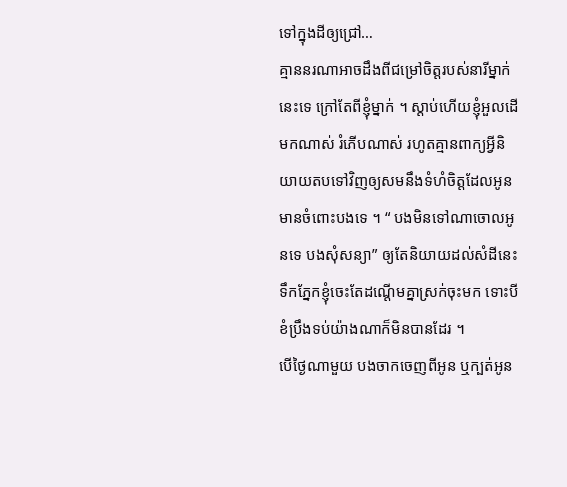ទៅក្នុងដីឲ្យជ្រៅ…
គ្មាននរណាអាចដឹងពីជម្រៅចិត្តរបស់នារីម្នាក់នេះទេ ក្រៅតែពីខ្ញុំម្នាក់ ។ ស្ដាប់ហើយខ្ញុំអួលដើមកណាស់ រំភើបណាស់ រហូតគ្មានពាក្យអ្វីនិយាយតបទៅវិញឲ្យសមនឹងទំហំចិត្តដែលអូនមានចំពោះបងទេ ។ “ បងមិនទៅណាចោលអូនទេ បងសុំសន្យា” ឲ្យតែនិយាយដល់សំដីនេះ ទឹកភ្នែកខ្ញុំចេះតែដណ្ដើមគ្នាស្រក់ចុះមក ទោះបីខំប្រឹងទប់យ៉ាងណាក៏មិនបានដែរ ។
បើថ្ងៃណាមួយ បងចាកចេញពីអូន ឬក្បត់អូន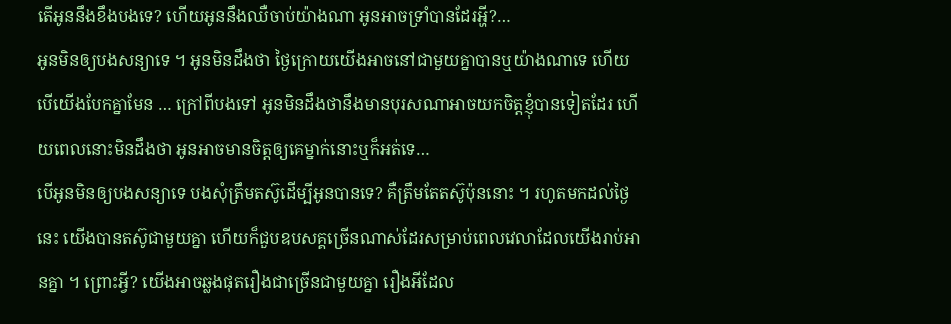តើអូននឹងខឹងបងទេ? ហើយអូននឹងឈឺចាប់យ៉ាងណា អូនអាចទ្រាំបានដែរអ្ហី?…
អូនមិនឲ្យបងសន្យាទេ ។ អូនមិនដឹងថា ថ្ងៃក្រោយយើងអាចនៅជាមួយគ្នាបានឬយ៉ាងណាទេ ហើយបើយើងបែកគ្នាមែន … ក្រៅពីបងទៅ អូនមិនដឹងថានឹងមានបុរសណាអាចយកចិត្តខ្ញុំបានទៀតដែរ ហើយពេលនោះមិនដឹងថា អូនអាចមានចិត្តឲ្យគេម្នាក់នោះឬក៏អត់ទេ…
បើអូនមិនឲ្យបងសន្យាទេ បងសុំត្រឹមតស៊ូដើម្បីអូនបានទេ? គឺត្រឹមតែតស៊ូប៉ុននោះ ។ រហូតមកដល់ថ្ងៃនេះ យើងបានតស៊ូជាមួយគ្នា ហើយក៏ជួបឧបសគ្គច្រើនណាស់ដែរសម្រាប់ពេលវេលាដែលយើងរាប់អានគ្នា ។ ព្រោះអ្វី? យើងអាចឆ្លងផុតរឿងជាច្រើនជាមួយគ្នា រឿងអីដែល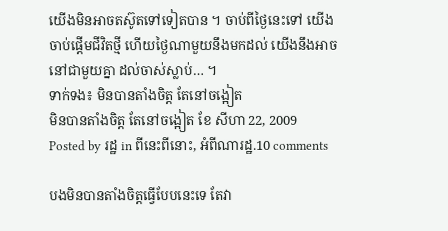យើងមិនអាចតស៊ូតទៅទៀតបាន ។ ចាប់ពីថ្ងៃនេះទៅ យើងចាប់ផ្ដើមជីវិតថ្មី ហើយថ្ងៃណាមួយនឹងមកដល់ យើងនឹងអាចនៅជាមួយគ្នា ដល់ចាស់ស្លាប់… ។
ទាក់ទង៖ មិនបានតាំងចិត្ត តែនៅចង្អៀត
មិនបានតាំងចិត្ត តែនៅចង្អៀត ខែ សីហា 22, 2009
Posted by រដ្ឋ in ពីនេះពីនោះ, អំពីណារដ្ឋ.10 comments

បងមិនបានតាំងចិត្តធ្វើបែបនេះទេ តែវា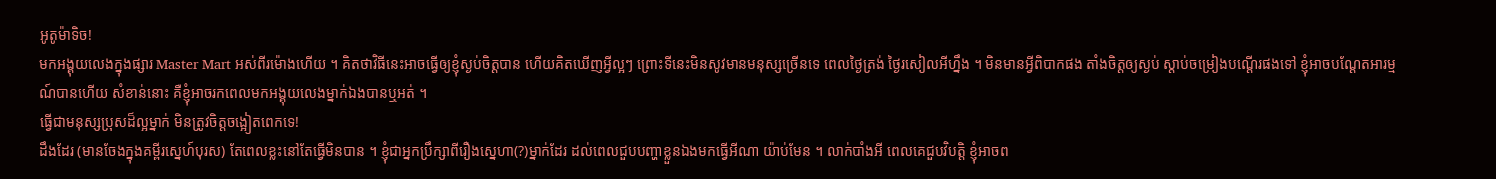អូតូម៉ាទិច!
មកអង្គុយលេងក្នុងផ្សារ Master Mart អស់ពីរម៉ោងហើយ ។ គិតថាវិធីនេះអាចធ្វើឲ្យខ្ញុំស្ងប់ចិត្តបាន ហើយគិតឃើញអ្វីល្អៗ ព្រោះទីនេះមិនសូវមានមនុស្សច្រើនទេ ពេលថ្ងៃត្រង់ ថ្ងៃរសៀលអីហ្នឹង ។ មិនមានអ្វីពិបាកផង តាំងចិត្តឲ្យស្ងប់ ស្ដាប់ចម្រៀងបណ្ដើរផងទៅ ខ្ញុំអាចបណ្ដែតអារម្មណ៍បានហើយ សំខាន់នោះ គឺខ្ញុំអាចរកពេលមកអង្គុយលេងម្នាក់ឯងបានឬអត់ ។
ធ្វើជាមនុស្សប្រុសដ៏ល្អម្នាក់ មិនត្រូវចិត្តចង្អៀតពេកទេ!
ដឹងដែរ (មានចែងក្នុងគម្ពីរស្នេហ៍បុរស) តែពេលខ្លះនៅតែធ្វើមិនបាន ។ ខ្ញុំជាអ្នកប្រឹក្សាពីរឿងស្នេហា(?)ម្នាក់ដែរ ដល់ពេលជួបបញ្ហាខ្លួនឯងមកធ្វើអីណា យ៉ាប់មែន ។ លាក់បាំងអី ពេលគេជួបវិបត្តិ ខ្ញុំអាចព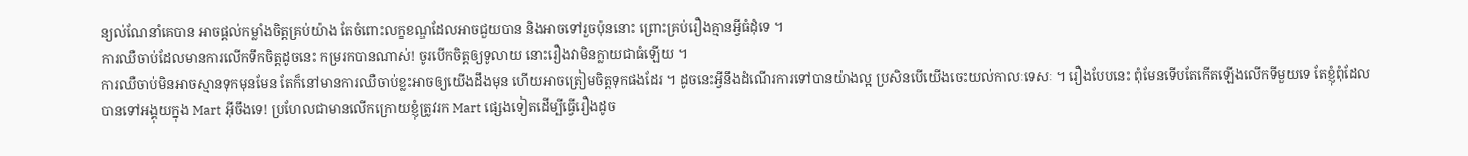ន្យល់ណែនាំគេបាន អាចផ្ដល់កម្លាំងចិត្តគ្រប់យ៉ាង តែចំពោះលក្ខខណ្ឌដែលអាចជួយបាន និងអាចទៅរួចប៉ុននោះ ព្រោះគ្រប់រឿងគ្មានអ្វីធំដុំទេ ។
ការឈឺចាប់ដែលមានការលើកទឹកចិត្តដូចនេះ កម្ររកបានណាស់! ចូរបើកចិត្តឲ្យទូលាយ នោះរឿងវាមិនក្លាយជាធំឡើយ ។
ការឈឺចាប់មិនអាចស្មានទុកមុនមែន តែក៏នៅមានការឈឺចាប់ខ្លះអាចឲ្យយើងដឹងមុន ហើយអាចត្រៀមចិត្តទុកផងដែរ ។ ដូចនេះអ្វីនឹងដំណើរការទៅបានយ៉ាងល្អ ប្រសិនបើយើងចេះយល់កាលៈទេសៈ ។ រឿងបែបនេះ ពុំមែនទើបតែកើតឡើងលើកទីមួយទេ តែខ្ញុំពុំដែលបានទៅអង្គុយក្នុង Mart អ៊ីចឹងទេ! ប្រហែលជាមានលើកក្រោយខ្ញុំត្រូវរក Mart ផ្សេងទៀតដើម្បីធ្វើរឿងដូច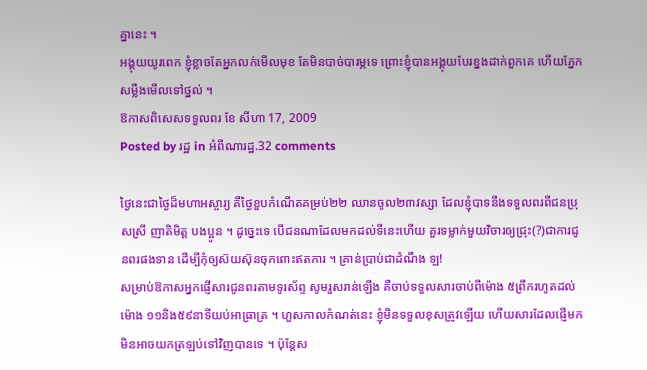គ្នានេះ ។
អង្គុយយូរពេក ខ្ញុំខ្លាចតែអ្នកលក់មើលមុខ តែមិនបាច់បារម្ភទេ ព្រោះខ្ញុំបានអង្គុយបែរខ្នងដាក់ពួកគេ ហើយភ្នែកសម្លឺងមើលទៅថ្នល់ ។
ឱកាសពិសេសទទួលពរ ខែ សីហា 17, 2009
Posted by រដ្ឋ in អំពីណារដ្ឋ.32 comments

ថ្ងៃនេះជាថ្ងៃដ៏មហាអស្ចារ្យ គឺថ្ងៃខួបកំណើតគម្រប់២២ ឈានចូល២៣វស្សា ដែលខ្ញុំបាទនឹងទទួលពរពីជនប្រុសស្រី ញាតិមិត្ត បងប្អូន ។ ដូច្នេះទេ បើជនណាដែលមកដល់ទីនេះហើយ គួរទម្លាក់មួយវិចារឲ្យជ្រុះ(?)ជាការជូនពរផងទាន ដើម្បីកុំឲ្យស៊យស៊ុនចុកពោះឥតការ ។ គ្រាន់ប្រាប់ជាដំណឹង ឡ!
សម្រាប់ឱកាសអ្នកផ្ញើសារជូនពរតាមទូរស័ព្ទ សូមរួសរាន់ឡើង គឺចាប់ទទួលសារចាប់ពីម៉ោង ៥ព្រឹករហូតដល់ម៉ោង ១១និង៥៩នាទីយប់អាធ្រាត្រ ។ ហួសកាលកំណត់នេះ ខ្ញុំមិនទទួលខុសត្រូវឡើយ ហើយសារដែលផ្ញើមកមិនអាចយកត្រឡប់ទៅវិញបានទេ ។ ប៉ុន្តែស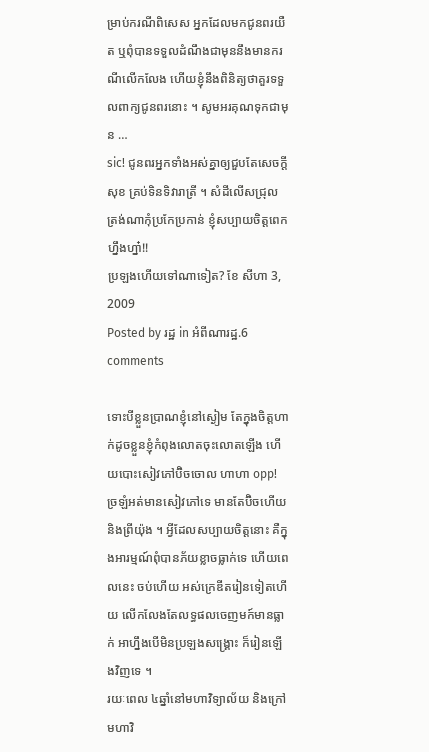ម្រាប់ករណីពិសេស អ្នកដែលមកជូនពរយឺត ឬពុំបានទទួលដំណឹងជាមុននឹងមានករណីលើកលែង ហើយខ្ញុំនឹងពិនិត្យថាគួរទទួលពាក្យជូនពរនោះ ។ សូមអរគុណទុកជាមុន …
sic! ជូនពរអ្នកទាំងអស់គ្នាឲ្យជួបតែសេចក្ដីសុខ គ្រប់ទិនទិវារាត្រី ។ សំដីលើសជ្រុលត្រង់ណាកុំប្រកែប្រកាន់ ខ្ញុំសប្បាយចិត្តពេកហ្នឹងហ្នា៎!!
ប្រឡងហើយទៅណាទៀត? ខែ សីហា 3, 2009
Posted by រដ្ឋ in អំពីណារដ្ឋ.6 comments

ទោះបីខ្លួនប្រាណខ្ញុំនៅស្ងៀម តែក្នុងចិត្តហាក់ដូចខ្លួនខ្ញុំកំពុងលោតចុះលោតឡើង ហើយបោះសៀវភៅប៊ិចចោល ហាហា opp! ច្រឡំអត់មានសៀវភៅទេ មានតែប៊ិចហើយនិងព្រីយ៉ុង ។ អ្វីដែលសប្បាយចិត្តនោះ គឺក្នុងអារម្មណ៍ពុំបានភ័យខ្លាចធ្លាក់ទេ ហើយពេលនេះ ចប់ហើយ អស់ក្រេឌីតរៀនទៀតហើយ លើកលែងតែលទ្ធផលចេញមក៍មានធ្លាក់ អាហ្នឹងបើមិនប្រឡងសង្គ្រោះ ក៏រៀនឡើងវិញទេ ។
រយៈពេល ៤ឆ្នាំនៅមហាវិទ្យាល័យ និងក្រៅមហាវិ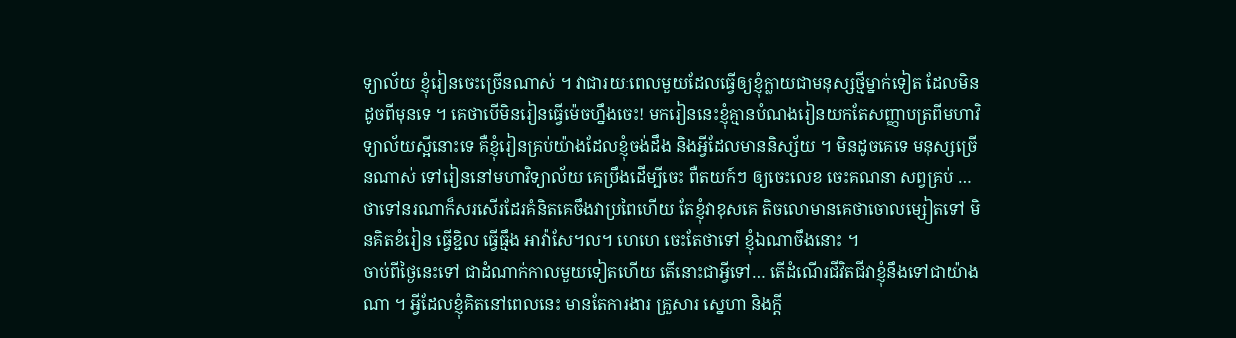ទ្យាល័យ ខ្ញុំរៀនចេះច្រើនណាស់ ។ វាជារយៈពេលមួយដែលធ្វើឲ្យខ្ញុំក្លាយជាមនុស្សថ្មីម្នាក់ទៀត ដែលមិនដូចពីមុនទេ ។ គេថាបើមិនរៀនធ្វើម៉េចហ្នឹងចេះ! មករៀននេះខ្ញុំគ្មានបំណងរៀនយកតែសញ្ញាបត្រពីមហាវិទ្យាល័យស្អីនោះទេ គឺខ្ញុំរៀនគ្រប់យ៉ាងដែលខ្ញុំចង់ដឹង និងអ្វីដែលមាននិស្ស័យ ។ មិនដូចគេទេ មនុស្សច្រើនណាស់ ទៅរៀននៅមហាវិទ្យាល័យ គេប្រឹងដើម្បីចេះ ពឺតយក៍ៗ ឲ្យចេះលេខ ចេះគណនា សព្វគ្រប់ … ថាទៅនរណាក៏សរសើរដែរគំនិតគេចឹងវាប្រពៃហើយ តែខ្ញុំវាខុសគេ តិចលោមានគេថាចោលម្សៀតទៅ មិនគិតខំរៀន ធ្វើខ្ជិល ធ្វើធ្មឹង អាវ៉ាសែ។ល។ ហេហេ ចេះតែថាទៅ ខ្ញុំឯណាចឹងនោះ ។
ចាប់ពីថ្ងៃនេះទៅ ជាដំណាក់កាលមួយទៀតហើយ តើនោះជាអ្វីទៅ… តើដំណើរជីវិតជីវាខ្ញុំនឹងទៅជាយ៉ាងណា ។ អ្វីដែលខ្ញុំគិតនៅពេលនេះ មានតែការងារ គ្រួសារ ស្នេហា និងក្ដី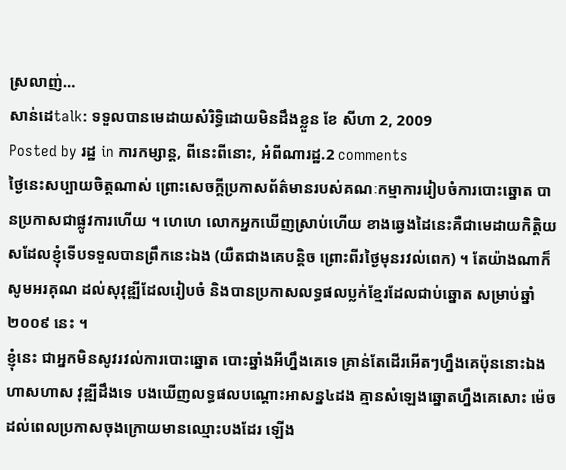ស្រលាញ់…
សាន់ដេtalk: ទទួលបានមេដាយសំរិទ្ធិដោយមិនដឹងខ្លួន ខែ សីហា 2, 2009
Posted by រដ្ឋ in ការកម្សាន្ត, ពីនេះពីនោះ, អំពីណារដ្ឋ.2 comments
ថ្ងៃនេះសប្បាយចិត្តណាស់ ព្រោះសេចក្ដីប្រកាសព័ត៌មានរបស់គណៈកម្មាការរៀបចំការបោះឆ្នោត បានប្រកាសជាផ្លូវការហើយ ។ ហេហេ លោកអ្នកឃើញស្រាប់ហើយ ខាងឆ្វេងដៃនេះគឺជាមេដាយកិត្តិយសដែលខ្ញុំទើបទទួលបានព្រឹកនេះឯង (យឺតជាងគេបន្តិច ព្រោះពីរថ្ងៃមុនរវល់ពេក) ។ តែយ៉ាងណាក៏សូមអរគុណ ដល់សុវុឌ្ឍីដែលរៀបចំ និងបានប្រកាសលទ្ធផលប្លក់ខ្មែរដែលជាប់ឆ្នោត សម្រាប់ឆ្នាំ ២០០៩ នេះ ។
ខ្ញុំនេះ ជាអ្នកមិនសូវរវល់ការបោះឆ្នោត បោះឆ្នាំងអីហ្នឹងគេទេ គ្រាន់តែដើរអើតៗហ្នឹងគេប៉ុននោះឯង ហាសហាស វុឌ្ឍីដឹងទេ បងឃើញលទ្ធផលបណ្ដោះអាសន្ន៤ដង គ្មានសំឡេងឆ្នោតហ្នឹងគេសោះ ម៉េចដល់ពេលប្រកាសចុងក្រោយមានឈ្មោះបងដែរ ឡើង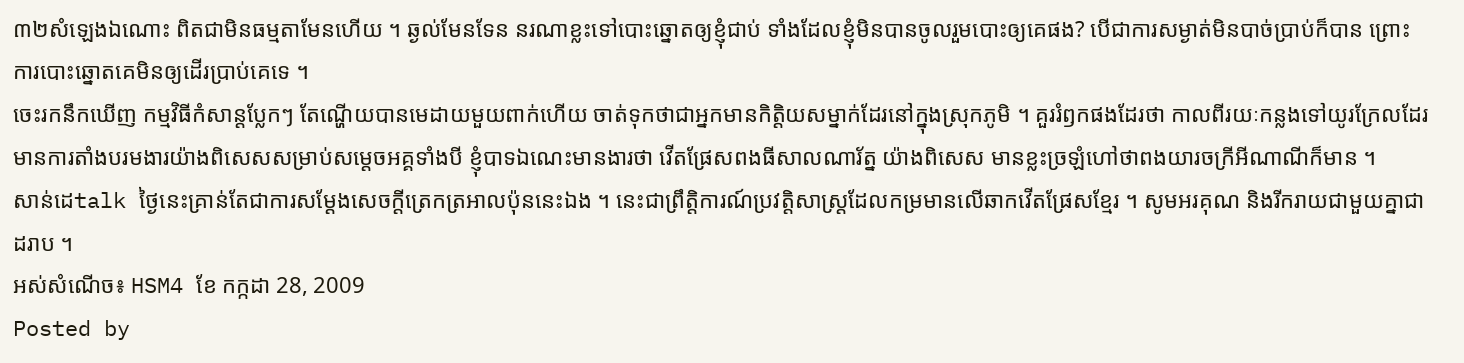៣២សំឡេងឯណោះ ពិតជាមិនធម្មតាមែនហើយ ។ ឆ្ងល់មែនទែន នរណាខ្លះទៅបោះឆ្នោតឲ្យខ្ញុំជាប់ ទាំងដែលខ្ញុំមិនបានចូលរួមបោះឲ្យគេផង? បើជាការសម្ងាត់មិនបាច់ប្រាប់ក៏បាន ព្រោះការបោះឆ្នោតគេមិនឲ្យដើរប្រាប់គេទេ ។
ចេះរកនឹកឃើញ កម្មវិធីកំសាន្តប្លែកៗ តែណ្ហើយបានមេដាយមួយពាក់ហើយ ចាត់ទុកថាជាអ្នកមានកិត្តិយសម្នាក់ដែរនៅក្នុងស្រុកភូមិ ។ គួររំឭកផងដែរថា កាលពីរយៈកន្លងទៅយូរក្រែលដែរ មានការតាំងបរមងារយ៉ាងពិសេសសម្រាប់សម្ដេចអគ្គទាំងបី ខ្ញុំបាទឯណេះមានងារថា វើតផ្រែសពងធីសាលណារ័ត្ន យ៉ាងពិសេស មានខ្លះច្រឡំហៅថាពងយារចក្រីអីណាណីក៏មាន ។
សាន់ដេtalk ថ្ងៃនេះគ្រាន់តែជាការសម្ដែងសេចក្ដីត្រេកត្រអាលប៉ុននេះឯង ។ នេះជាព្រឹត្តិការណ៍ប្រវត្តិសាស្ត្រដែលកម្រមានលើឆាកវើតផ្រែសខ្មែរ ។ សូមអរគុណ និងរីករាយជាមួយគ្នាជាដរាប ។
អស់សំណើច៖ HSM4 ខែ កក្កដា 28, 2009
Posted by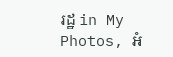រដ្ឋ in My Photos, អំ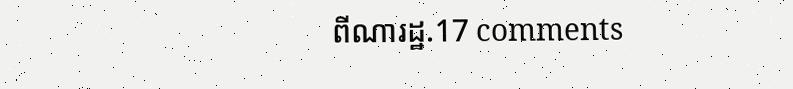ពីណារដ្ឋ.17 comments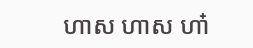ហាស ហាស ហា៎